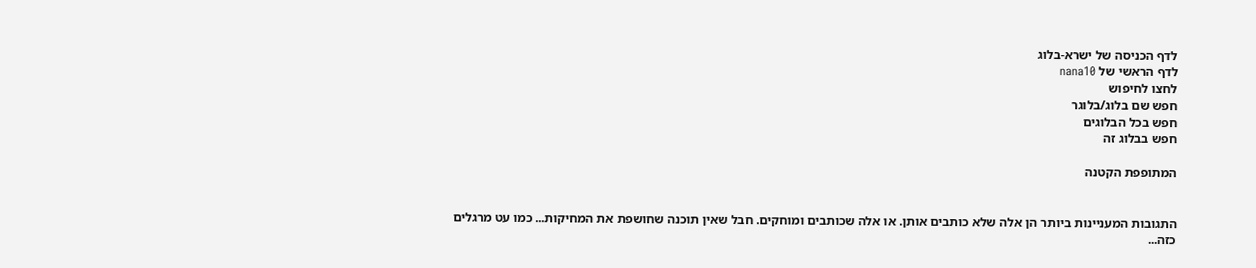לדף הכניסה של ישרא-בלוג
לדף הראשי של nana10
לחצו לחיפוש
חפש שם בלוג/בלוגר
חפש בכל הבלוגים
חפש בבלוג זה

המתופפת הקטנה


התגובות המעניינות ביותר הן אלה שלא כותבים אותן. או אלה שכותבים ומוחקים. חבל שאין תוכנה שחושפת את המחיקות... כמו עט מרגלים כזה...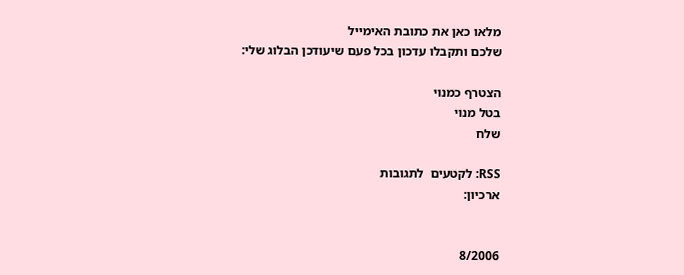מלאו כאן את כתובת האימייל
שלכם ותקבלו עדכון בכל פעם שיעודכן הבלוג שלי:

הצטרף כמנוי
בטל מנוי
שלח

RSS: לקטעים  לתגובות
ארכיון:


8/2006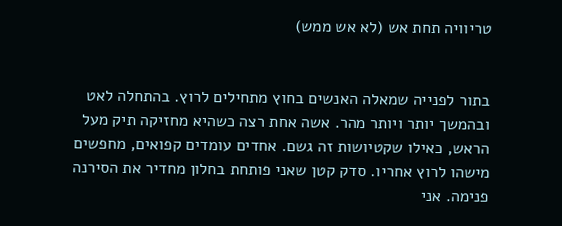טריוויה תחת אש (לא אש ממש)


בתור לפנייה שמאלה האנשים בחוץ מתחילים לרוץ. בהתחלה לאט ובהמשך יותר ויותר מהר. אשה אחת רצה כשהיא מחזיקה תיק מעל הראש, כאילו שקטיושות זה גשם. אחדים עומדים קפואים, מחפשים מישהו לרוץ אחריו. סדק קטן שאני פותחת בחלון מחדיר את הסירנה פנימה. אני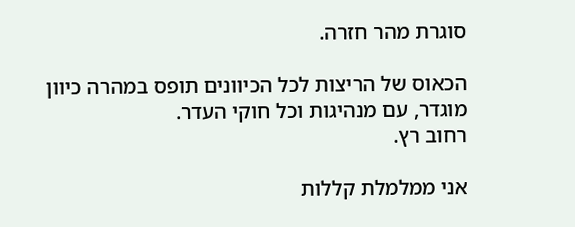סוגרת מהר חזרה.

הכאוס של הריצות לכל הכיוונים תופס במהרה כיוון מוגדר, עם מנהיגות וכל חוקי העדר.
רחוב רץ.

אני ממלמלת קללות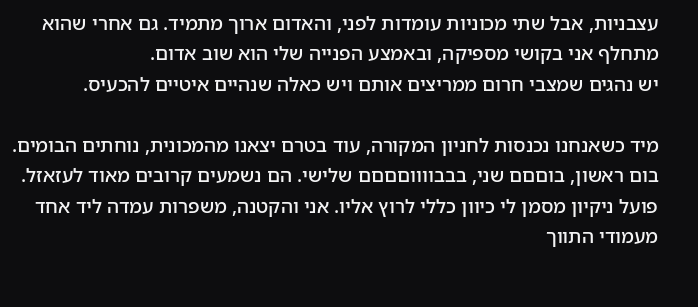עצבניות, אבל שתי מכוניות עומדות לפני, והאדום ארוך מתמיד. גם אחרי שהוא מתחלף אני בקושי מספיקה, ובאמצע הפנייה שלי הוא שוב אדום.
יש נהגים שמצבי חרום ממריצים אותם ויש כאלה שנהיים איטיים להכעיס.

מיד כשאנחנו נכנסות לחניון המקורה, עוד בטרם יצאנו מהמכונית, נוחתים הבומים. בום ראשון, בוםםם שני, בבבווווםםםם שלישי. הם נשמעים קרובים מאוד לעזאזל. פועל ניקיון מסמן לי כיוון כללי לרוץ אליו. אני והקטנה, משפרות עמדה ליד אחד מעמודי התווך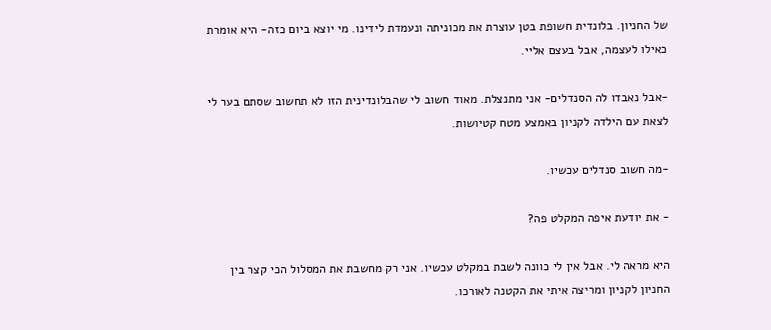של החניון. בלונדית חשופת בטן עוצרת את מכוניתה ונעמדת לידינו. מי יוצא ביום כזה- היא אומרת כאילו לעצמה, אבל בעצם אליי.

-אבל נאבדו לה הסנדלים- אני מתנצלת. מאוד חשוב לי שהבלונדינית הזו לא תחשוב שסתם בער לי לצאת עם הילדה לקניון באמצע מטח קטיושות.

-מה חשוב סנדלים עכשיו.

- את יודעת איפה המקלט פה?

היא מראה לי. אבל אין לי כוונה לשבת במקלט עכשיו. אני רק מחשבת את המסלול הכי קצר בין החניון לקניון ומריצה איתי את הקטנה לאורכו.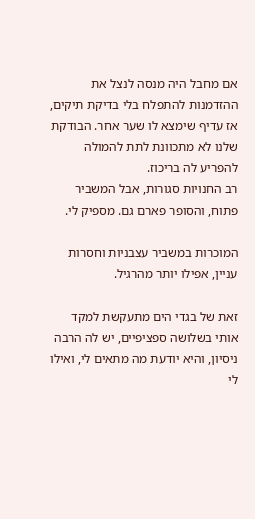אם מחבל היה מנסה לנצל את ההזדמנות להתפלח בלי בדיקת תיקים, אז עדיף שימצא לו שער אחר. הבודקת שלנו לא מתכוונת לתת להמולה להפריע לה בריכוז.
רב החנויות סגורות, אבל המשביר פתוח, והסופר פארם גם. מספיק לי.

המוכרות במשביר עצבניות וחסרות עניין, אפילו יותר מהרגיל.

זאת של בגדי הים מתעקשת למקד אותי בשלושה ספציפיים, יש לה הרבה ניסיון, והיא יודעת מה מתאים לי, ואילו לי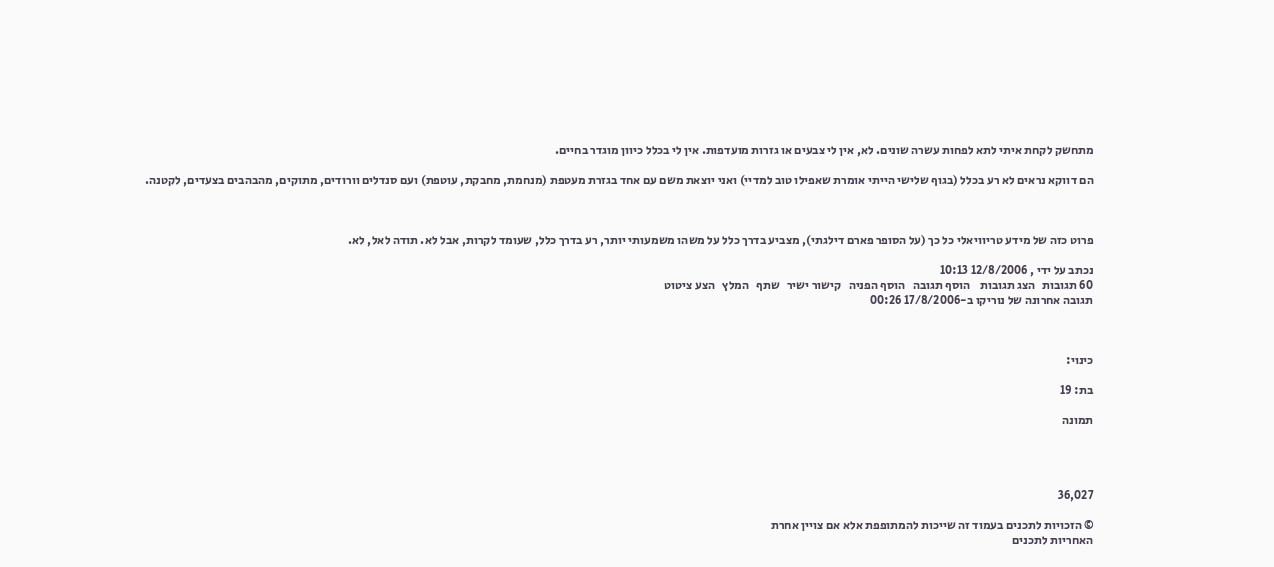מתחשק לקחת איתי לתא לפחות עשרה שונים. לא, אין לי צבעים או גזרות מועדפות. אין לי בכלל כיוון מוגדר בחיים.

הם דווקא נראים לא רע בכלל (בגוף שלישי הייתי אומרת שאפילו טוב למדיי) ואני יוצאת משם עם אחד בגזרת מעטפת (מנחמת, מחבקת, עוטפת) ועם סנדלים וורודים, מתוקים, מהבהבים בצעדים, לקטנה.



פרוט כזה של מידע טריוויאלי כל כך (על הסופר פארם דילגתי), מצביע בדרך כלל על משהו משמעותי יותר, רע בדרך כלל, שעומד לקרות, אבל לא. תודה לאל, לא.

נכתב על ידי , 12/8/2006 10:13
60 תגובות   הצג תגובות    הוסף תגובה   הוסף הפניה   קישור ישיר   שתף   המלץ   הצע ציטוט
תגובה אחרונה של נוריקו ב-17/8/2006 00:26



כינוי:

בת: 19

תמונה




36,027

© הזכויות לתכנים בעמוד זה שייכות להמתופפת אלא אם צויין אחרת
האחריות לתכנים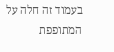בעמוד זה חלה על המתופפת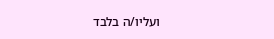ועליו/ה בלבד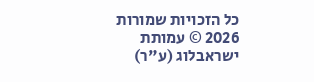כל הזכויות שמורות 2026 © עמותת ישראבלוג (ע"ר)